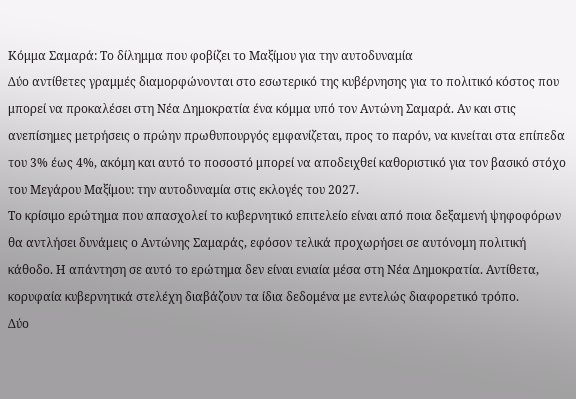Κόμμα Σαμαρά: Το δίλημμα που φοβίζει το Μαξίμου για την αυτοδυναμία
Δύο αντίθετες γραμμές διαμορφώνονται στο εσωτερικό της κυβέρνησης για το πολιτικό κόστος που μπορεί να προκαλέσει στη Νέα Δημοκρατία ένα κόμμα υπό τον Αντώνη Σαμαρά. Αν και στις ανεπίσημες μετρήσεις ο πρώην πρωθυπουργός εμφανίζεται, προς το παρόν, να κινείται στα επίπεδα του 3% έως 4%, ακόμη και αυτό το ποσοστό μπορεί να αποδειχθεί καθοριστικό για τον βασικό στόχο του Μεγάρου Μαξίμου: την αυτοδυναμία στις εκλογές του 2027.
Το κρίσιμο ερώτημα που απασχολεί το κυβερνητικό επιτελείο είναι από ποια δεξαμενή ψηφοφόρων θα αντλήσει δυνάμεις ο Αντώνης Σαμαράς, εφόσον τελικά προχωρήσει σε αυτόνομη πολιτική κάθοδο. Η απάντηση σε αυτό το ερώτημα δεν είναι ενιαία μέσα στη Νέα Δημοκρατία. Αντίθετα, κορυφαία κυβερνητικά στελέχη διαβάζουν τα ίδια δεδομένα με εντελώς διαφορετικό τρόπο.
Δύο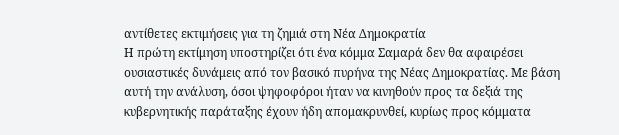αντίθετες εκτιμήσεις για τη ζημιά στη Νέα Δημοκρατία
Η πρώτη εκτίμηση υποστηρίζει ότι ένα κόμμα Σαμαρά δεν θα αφαιρέσει ουσιαστικές δυνάμεις από τον βασικό πυρήνα της Νέας Δημοκρατίας. Με βάση αυτή την ανάλυση, όσοι ψηφοφόροι ήταν να κινηθούν προς τα δεξιά της κυβερνητικής παράταξης έχουν ήδη απομακρυνθεί, κυρίως προς κόμματα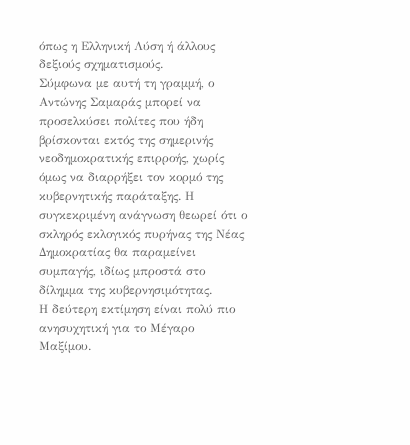όπως η Ελληνική Λύση ή άλλους δεξιούς σχηματισμούς.
Σύμφωνα με αυτή τη γραμμή, ο Αντώνης Σαμαράς μπορεί να προσελκύσει πολίτες που ήδη βρίσκονται εκτός της σημερινής νεοδημοκρατικής επιρροής, χωρίς όμως να διαρρήξει τον κορμό της κυβερνητικής παράταξης. Η συγκεκριμένη ανάγνωση θεωρεί ότι ο σκληρός εκλογικός πυρήνας της Νέας Δημοκρατίας θα παραμείνει συμπαγής, ιδίως μπροστά στο δίλημμα της κυβερνησιμότητας.
Η δεύτερη εκτίμηση είναι πολύ πιο ανησυχητική για το Μέγαρο Μαξίμου.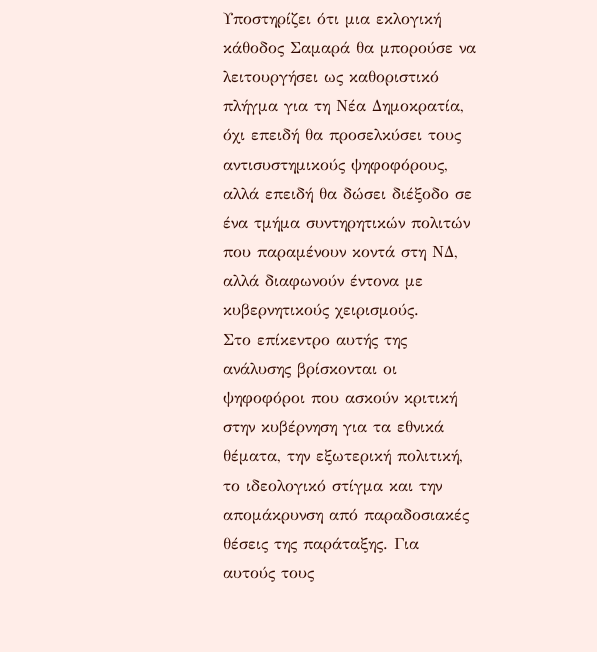Υποστηρίζει ότι μια εκλογική κάθοδος Σαμαρά θα μπορούσε να λειτουργήσει ως καθοριστικό πλήγμα για τη Νέα Δημοκρατία, όχι επειδή θα προσελκύσει τους αντισυστημικούς ψηφοφόρους, αλλά επειδή θα δώσει διέξοδο σε ένα τμήμα συντηρητικών πολιτών που παραμένουν κοντά στη ΝΔ, αλλά διαφωνούν έντονα με κυβερνητικούς χειρισμούς.
Στο επίκεντρο αυτής της ανάλυσης βρίσκονται οι ψηφοφόροι που ασκούν κριτική στην κυβέρνηση για τα εθνικά θέματα, την εξωτερική πολιτική, το ιδεολογικό στίγμα και την απομάκρυνση από παραδοσιακές θέσεις της παράταξης. Για αυτούς τους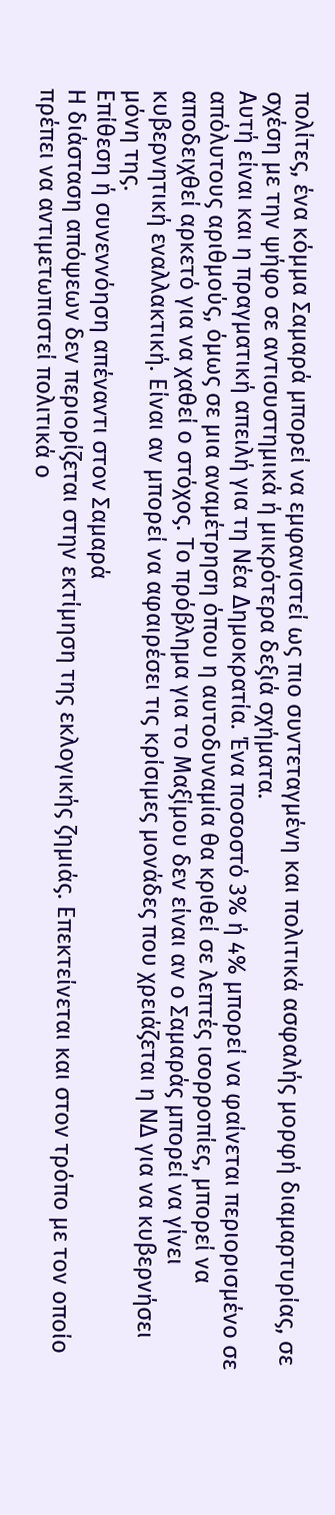πολίτες, ένα κόμμα Σαμαρά μπορεί να εμφανιστεί ως πιο συντεταγμένη και πολιτικά ασφαλής μορφή διαμαρτυρίας, σε σχέση με την ψήφο σε αντισυστημικά ή μικρότερα δεξιά σχήματα.
Αυτή είναι και η πραγματική απειλή για τη Νέα Δημοκρατία. Ένα ποσοστό 3% ή 4% μπορεί να φαίνεται περιορισμένο σε απόλυτους αριθμούς, όμως σε μια αναμέτρηση όπου η αυτοδυναμία θα κριθεί σε λεπτές ισορροπίες, μπορεί να αποδειχθεί αρκετό για να χαθεί ο στόχος. Το πρόβλημα για το Μαξίμου δεν είναι αν ο Σαμαράς μπορεί να γίνει κυβερνητική εναλλακτική. Είναι αν μπορεί να αφαιρέσει τις κρίσιμες μονάδες που χρειάζεται η ΝΔ για να κυβερνήσει μόνη της.
Επίθεση ή συνεννόηση απέναντι στον Σαμαρά
Η διάσταση απόψεων δεν περιορίζεται στην εκτίμηση της εκλογικής ζημιάς. Επεκτείνεται και στον τρόπο με τον οποίο πρέπει να αντιμετωπιστεί πολιτικά ο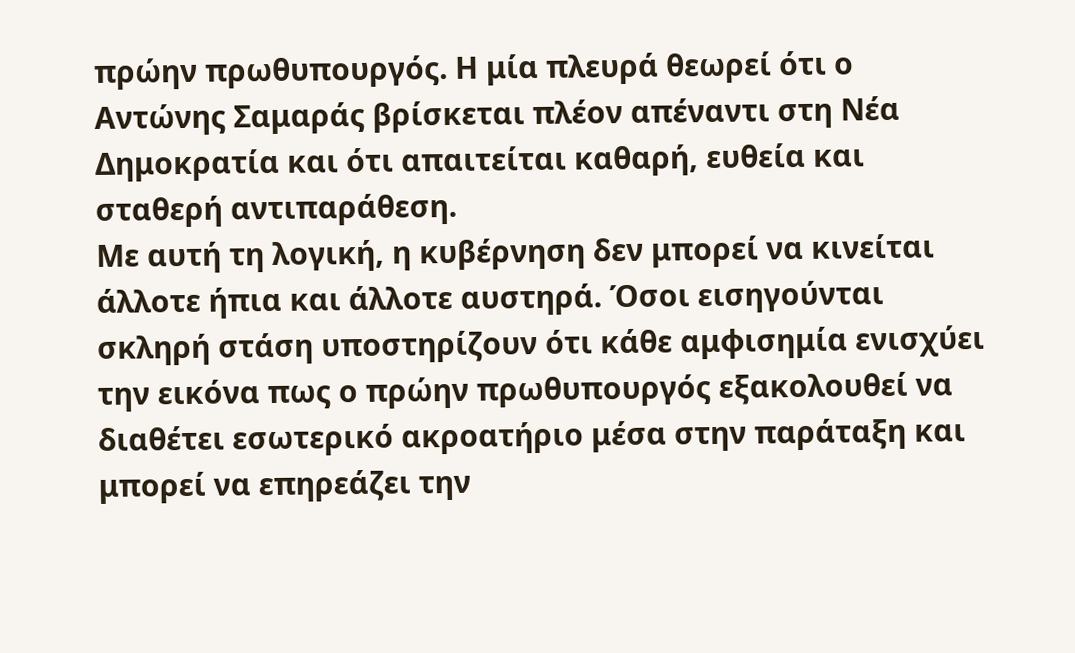πρώην πρωθυπουργός. Η μία πλευρά θεωρεί ότι ο Αντώνης Σαμαράς βρίσκεται πλέον απέναντι στη Νέα Δημοκρατία και ότι απαιτείται καθαρή, ευθεία και σταθερή αντιπαράθεση.
Με αυτή τη λογική, η κυβέρνηση δεν μπορεί να κινείται άλλοτε ήπια και άλλοτε αυστηρά. Όσοι εισηγούνται σκληρή στάση υποστηρίζουν ότι κάθε αμφισημία ενισχύει την εικόνα πως ο πρώην πρωθυπουργός εξακολουθεί να διαθέτει εσωτερικό ακροατήριο μέσα στην παράταξη και μπορεί να επηρεάζει την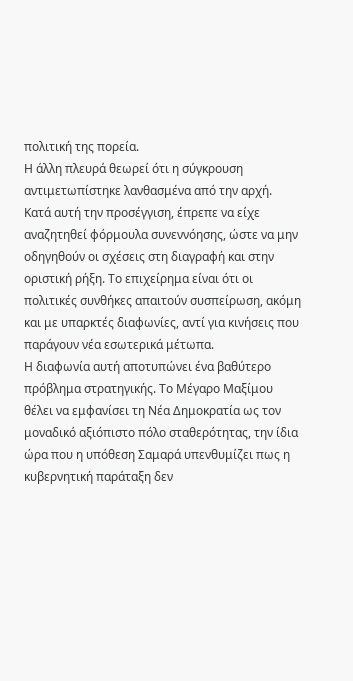πολιτική της πορεία.
Η άλλη πλευρά θεωρεί ότι η σύγκρουση αντιμετωπίστηκε λανθασμένα από την αρχή. Κατά αυτή την προσέγγιση, έπρεπε να είχε αναζητηθεί φόρμουλα συνεννόησης, ώστε να μην οδηγηθούν οι σχέσεις στη διαγραφή και στην οριστική ρήξη. Το επιχείρημα είναι ότι οι πολιτικές συνθήκες απαιτούν συσπείρωση, ακόμη και με υπαρκτές διαφωνίες, αντί για κινήσεις που παράγουν νέα εσωτερικά μέτωπα.
Η διαφωνία αυτή αποτυπώνει ένα βαθύτερο πρόβλημα στρατηγικής. Το Μέγαρο Μαξίμου θέλει να εμφανίσει τη Νέα Δημοκρατία ως τον μοναδικό αξιόπιστο πόλο σταθερότητας, την ίδια ώρα που η υπόθεση Σαμαρά υπενθυμίζει πως η κυβερνητική παράταξη δεν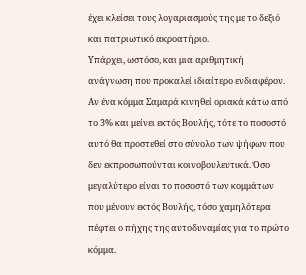έχει κλείσει τους λογαριασμούς της με το δεξιό και πατριωτικό ακροατήριο.
Υπάρχει, ωστόσο, και μια αριθμητική ανάγνωση που προκαλεί ιδιαίτερο ενδιαφέρον. Αν ένα κόμμα Σαμαρά κινηθεί οριακά κάτω από το 3% και μείνει εκτός Βουλής, τότε το ποσοστό αυτό θα προστεθεί στο σύνολο των ψήφων που δεν εκπροσωπούνται κοινοβουλευτικά. Όσο μεγαλύτερο είναι το ποσοστό των κομμάτων που μένουν εκτός Βουλής, τόσο χαμηλότερα πέφτει ο πήχης της αυτοδυναμίας για το πρώτο κόμμα.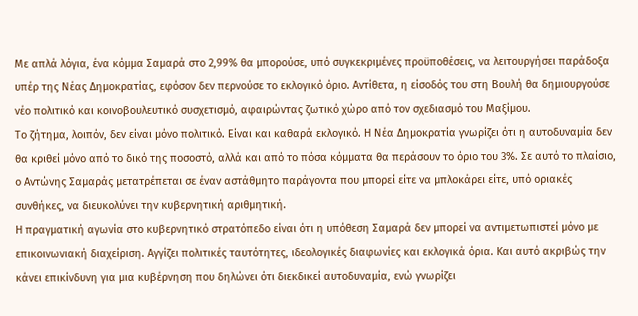Με απλά λόγια, ένα κόμμα Σαμαρά στο 2,99% θα μπορούσε, υπό συγκεκριμένες προϋποθέσεις, να λειτουργήσει παράδοξα υπέρ της Νέας Δημοκρατίας, εφόσον δεν περνούσε το εκλογικό όριο. Αντίθετα, η είσοδός του στη Βουλή θα δημιουργούσε νέο πολιτικό και κοινοβουλευτικό συσχετισμό, αφαιρώντας ζωτικό χώρο από τον σχεδιασμό του Μαξίμου.
Το ζήτημα, λοιπόν, δεν είναι μόνο πολιτικό. Είναι και καθαρά εκλογικό. Η Νέα Δημοκρατία γνωρίζει ότι η αυτοδυναμία δεν θα κριθεί μόνο από το δικό της ποσοστό, αλλά και από το πόσα κόμματα θα περάσουν το όριο του 3%. Σε αυτό το πλαίσιο, ο Αντώνης Σαμαράς μετατρέπεται σε έναν αστάθμητο παράγοντα που μπορεί είτε να μπλοκάρει είτε, υπό οριακές συνθήκες, να διευκολύνει την κυβερνητική αριθμητική.
Η πραγματική αγωνία στο κυβερνητικό στρατόπεδο είναι ότι η υπόθεση Σαμαρά δεν μπορεί να αντιμετωπιστεί μόνο με επικοινωνιακή διαχείριση. Αγγίζει πολιτικές ταυτότητες, ιδεολογικές διαφωνίες και εκλογικά όρια. Και αυτό ακριβώς την κάνει επικίνδυνη για μια κυβέρνηση που δηλώνει ότι διεκδικεί αυτοδυναμία, ενώ γνωρίζει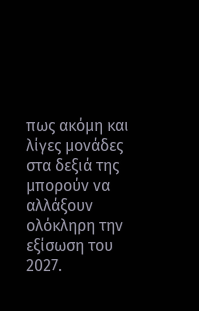πως ακόμη και λίγες μονάδες στα δεξιά της μπορούν να αλλάξουν ολόκληρη την εξίσωση του 2027.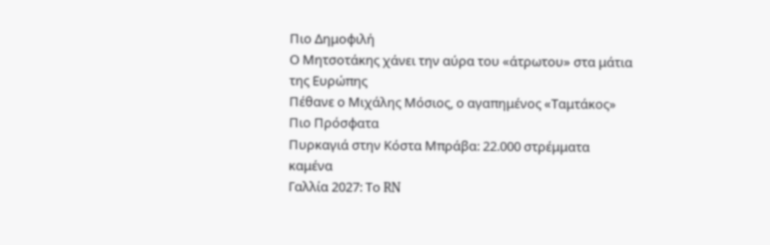Πιο Δημοφιλή
Ο Μητσοτάκης χάνει την αύρα του «άτρωτου» στα μάτια της Ευρώπης
Πέθανε ο Μιχάλης Μόσιος, ο αγαπημένος «Ταμτάκος»
Πιο Πρόσφατα
Πυρκαγιά στην Κόστα Μπράβα: 22.000 στρέμματα καμένα
Γαλλία 2027: Το RN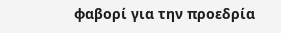φαβορί για την προεδρία